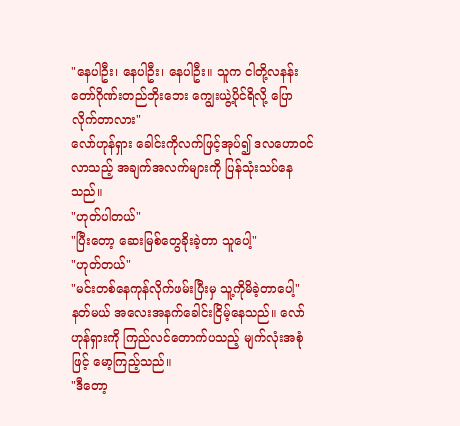"နေပါဦး၊ နေပါဦး၊ နေပါဦး။ သူက ငါတို့လနန်းတော်ဂိုဏ်းတည်ဘိုးဘေး ကျွေးယွဲ့ပိုင်ရိလို့ ပြောလိုက်တာလား"
လော်ဟုန်ရှား ခေါင်းကိုလက်ဖြင့်အုပ်၍ ဒလဟောဝင်လာသည့် အချက်အလက်များကို ပြန်သုံးသပ်နေသည်။
"ဟုတ်ပါတယ်"
"ပြီးတော့ ဆေးမြစ်တွေခိုးခဲ့တာ သူပေါ့"
"ဟုတ်တယ်"
"မင်းတစ်နေကုန်လိုက်ဖမ်းပြီးမှ သူ့ကိုမိခဲ့တာပေါ့"
နတ်မယ် အလေးအနက်ခေါင်းငြိမ့်နေသည်။ လော်ဟုန်ရှားကို ကြည်လင်တောက်ပသည့် မျက်လုံးအစုံဖြင့် မော့ကြည့်သည်။
"ဒီတော့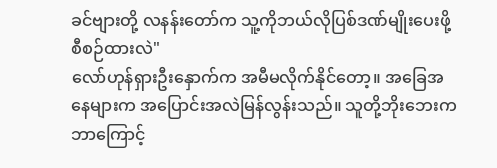ခင်ဗျားတို့ လနန်းတော်က သူ့ကိုဘယ်လိုပြစ်ဒဏ်မျိုးပေးဖို့ စီစဉ်ထားလဲ"
လော်ဟုန်ရှားဦးနှောက်က အမီမလိုက်နိုင်တော့။ အခြေအနေများက အပြောင်းအလဲမြန်လွန်းသည်။ သူတို့ဘိုးဘေးက ဘာကြောင့်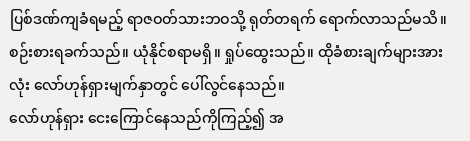ပြစ်ဒဏ်ကျခံရမည့် ရာဇဝတ်သားဘဝသို့ ရုတ်တရက် ရောက်လာသည်မသိ။
စဉ်းစားရခက်သည်။ ယုံနိုင်စရာမရှိ။ ရှုပ်ထွေးသည်။ ထိုခံစားချက်များအားလုံး လော်ဟုန်ရှားမျက်နှာတွင် ပေါ်လွင်နေသည်။
လော်ဟုန်ရှား ငေးကြောင်နေသည်ကိုကြည့်၍ အ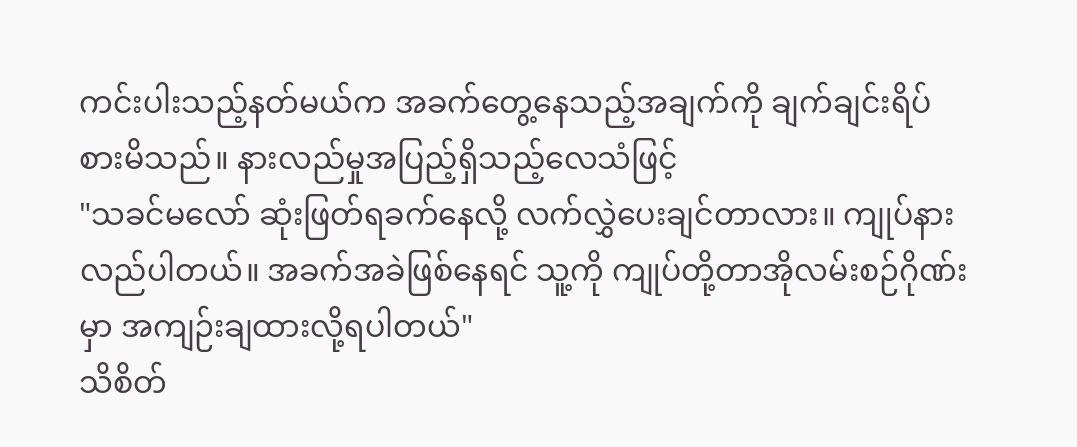ကင်းပါးသည့်နတ်မယ်က အခက်တွေ့နေသည့်အချက်ကို ချက်ချင်းရိပ်စားမိသည်။ နားလည်မှုအပြည့်ရှိသည့်လေသံဖြင့်
"သခင်မလော် ဆုံးဖြတ်ရခက်နေလို့ လက်လွှဲပေးချင်တာလား။ ကျုပ်နားလည်ပါတယ်။ အခက်အခဲဖြစ်နေရင် သူ့ကို ကျုပ်တို့တာအိုလမ်းစဉ်ဂိုဏ်းမှာ အကျဉ်းချထားလို့ရပါတယ်"
သိစိတ်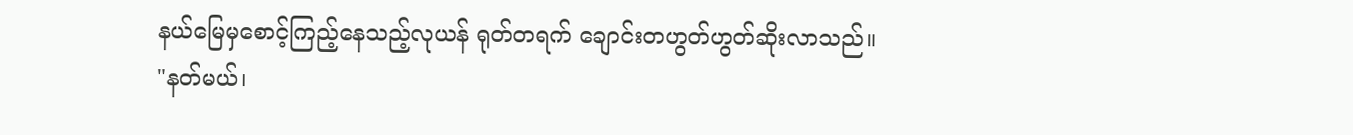နယ်မြေမှစောင့်ကြည့်နေသည့်လုယန် ရုတ်တရက် ချောင်းတဟွတ်ဟွတ်ဆိုးလာသည်။
"နတ်မယ်၊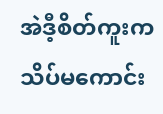အဲဒီ့စိတ်ကူးက သိပ်မကောင်း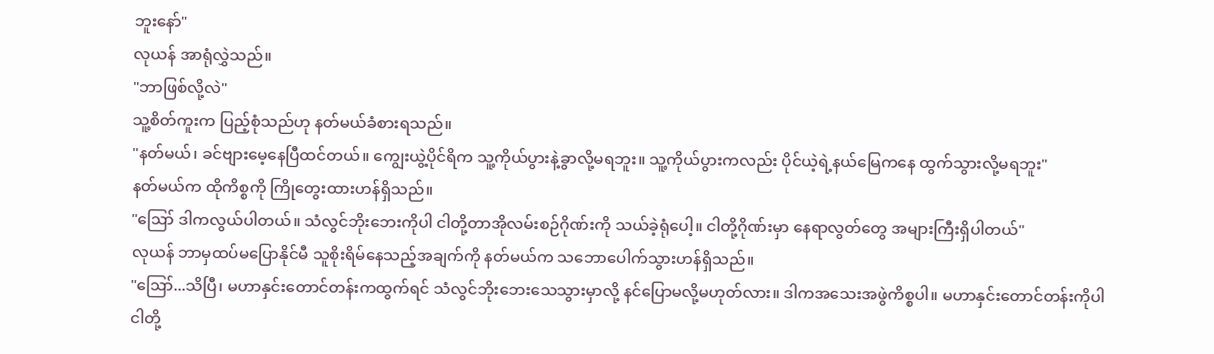ဘူးနော်"
လုယန် အာရုံလွှဲသည်။
"ဘာဖြစ်လို့လဲ"
သူ့စိတ်ကူးက ပြည့်စုံသည်ဟု နတ်မယ်ခံစားရသည်။
"နတ်မယ်၊ ခင်ဗျားမေ့နေပြီထင်တယ်။ ကျွေးယွဲ့ပိုင်ရိက သူ့ကိုယ်ပွားနဲ့ခွာလို့မရဘူး။ သူ့ကိုယ်ပွားကလည်း ပိုင်ယဲ့ရဲ့နယ်မြေကနေ ထွက်သွားလို့မရဘူး"
နတ်မယ်က ထိုကိစ္စကို ကြိုတွေးထားဟန်ရှိသည်။
"ဪ ဒါကလွယ်ပါတယ်။ သံလွင်ဘိုးဘေးကိုပါ ငါတို့တာအိုလမ်းစဉ်ဂိုဏ်းကို သယ်ခဲ့ရုံပေါ့။ ငါတို့ဂိုဏ်းမှာ နေရာလွတ်တွေ အများကြီးရှိပါတယ်"
လုယန် ဘာမှထပ်မပြောနိုင်မီ သူစိုးရိမ်နေသည့်အချက်ကို နတ်မယ်က သဘောပေါက်သွားဟန်ရှိသည်။
"ဪ...သိပြီ၊ မဟာနှင်းတောင်တန်းကထွက်ရင် သံလွင်ဘိုးဘေးသေသွားမှာလို့ နင်ပြောမလို့မဟုတ်လား။ ဒါကအသေးအဖွဲကိစ္စပါ။ မဟာနှင်းတောင်တန်းကိုပါ ငါတို့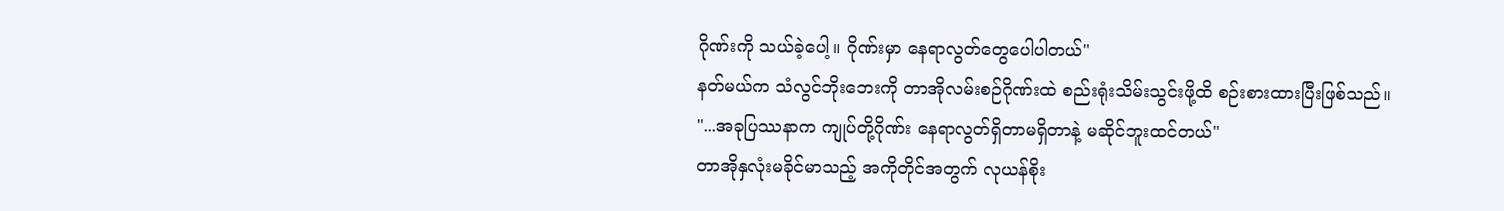ဂိုဏ်းကို သယ်ခဲ့ပေါ့။ ဂိုဏ်းမှာ နေရာလွတ်တွေပေါပါတယ်"
နတ်မယ်က သံလွင်ဘိုးဘေးကို တာအိုလမ်းစဉ်ဂိုဏ်းထဲ စည်းရုံးသိမ်းသွင်းဖို့ထိ စဉ်းစားထားပြီးဖြစ်သည်။
"...အခုပြဿနာက ကျုပ်တို့ဂိုဏ်း နေရာလွတ်ရှိတာမရှိတာနဲ့ မဆိုင်ဘူးထင်တယ်"
တာအိုနှလုံးမခိုင်မာသည့် အကိုတိုင်အတွက် လုယန်စိုး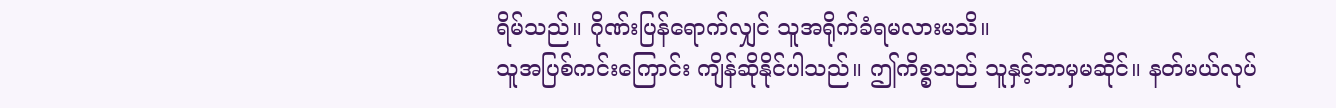ရိမ်သည်။ ဂိုဏ်းပြန်ရောက်လျှင် သူအရိုက်ခံရမလားမသိ။
သူအပြစ်ကင်းကြောင်း ကျိန်ဆိုနိုင်ပါသည်။ ဤကိစ္စသည် သူနှင့်ဘာမှမဆိုင်။ နတ်မယ်လုပ်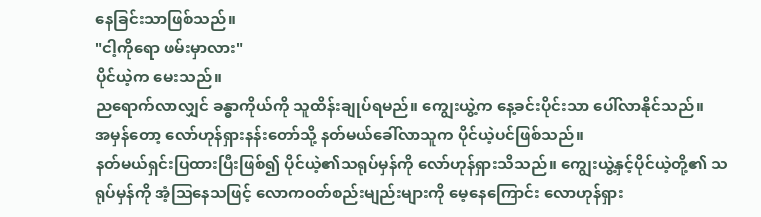နေခြင်းသာဖြစ်သည်။
"ငါ့ကိုရော ဖမ်းမှာလား"
ပိုင်ယဲ့က မေးသည်။
ညရောက်လာလျှင် ခန္ဓာကိုယ်ကို သူထိန်းချုပ်ရမည်။ ကျွေးယွဲ့က နေ့ခင်းပိုင်းသာ ပေါ်လာနိုင်သည်။
အမှန်တော့ လော်ဟုန်ရှားနန်းတော်သို့ နတ်မယ်ခေါ်လာသူက ပိုင်ယဲ့ပင်ဖြစ်သည်။
နတ်မယ်ရှင်းပြထားပြီးဖြစ်၍ ပိုင်ယဲ့၏သရုပ်မှန်ကို လော်ဟုန်ရှားသိသည်။ ကျွေးယွဲ့နှင့်ပိုင်ယဲ့တို့၏ သရုပ်မှန်ကို အံ့ဩနေသဖြင့် လောကဝတ်စည်းမျည်းများကို မေ့နေကြောင်း လောဟုန်ရှား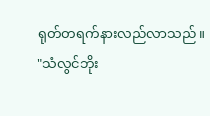ရုတ်တရက်နားလည်လာသည်။
"သံလွင်ဘိုး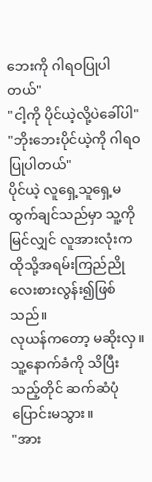ဘေးကို ဂါရဝပြုပါတယ်"
"ငါ့ကို ပိုင်ယဲ့လို့ပဲခေါ်ပါ"
"ဘိုးဘေးပိုင်ယဲ့ကို ဂါရဝပြုပါတယ်"
ပိုင်ယဲ့ လူရှေ့သူရှေ့မထွက်ချင်သည်မှာ သူ့ကိုမြင်လျှင် လူအားလုံးက ထိုသို့အရမ်းကြည်ညိုလေးစားလွန်း၍ဖြစ်သည်။
လုယန်ကတော့ မဆိုးလှ။ သူ့နောက်ခံကို သိပြီးသည့်တိုင် ဆက်ဆံပုံပြောင်းမသွား။
"အား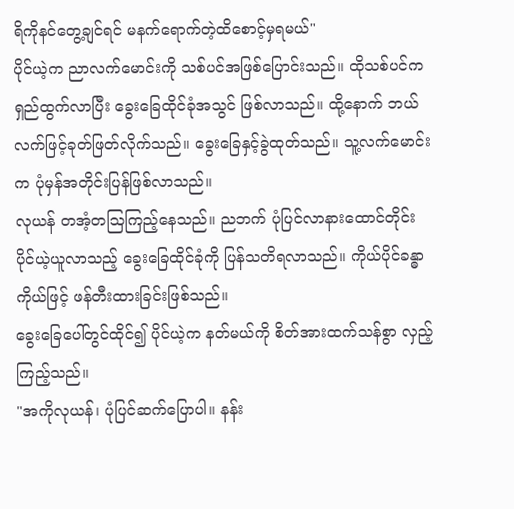ရိကိုနင်တွေ့ချင်ရင် မနက်ရောက်တဲ့ထိစောင့်မှရမယ်"
ပိုင်ယဲ့က ညာလက်မောင်းကို သစ်ပင်အဖြစ်ပြောင်းသည်။ ထိုသစ်ပင်က ရှည်ထွက်လာပြီး ခွေးခြေထိုင်ခုံအသွင် ဖြစ်လာသည်။ ထို့နောက် ဘယ်လက်ဖြင့်ခုတ်ဖြတ်လိုက်သည်။ ခွေးခြေနှင့်ခွဲထုတ်သည်။ သူ့လက်မောင်းက ပုံမှန်အတိုင်းပြန်ဖြစ်လာသည်။
လုယန် တအံ့တဩကြည့်နေသည်။ ညဘက် ပုံပြင်လာနားထောင်တိုင်း ပိုင်ယဲ့ယူလာသည့် ခွေးခြေထိုင်ခုံကို ပြန်သတိရလာသည်။ ကိုယ်ပိုင်ခန္ဓာကိုယ်ဖြင့် ဖန်တီးထားခြင်းဖြစ်သည်။
ခွေးခြေပေါ်တွင်ထိုင်၍ ပိုင်ယဲ့က နတ်မယ်ကို စိတ်အားထက်သန်စွာ လှည့်ကြည့်သည်။
"အကိုလုယန်၊ ပုံပြင်ဆက်ပြောပါ။ နန်း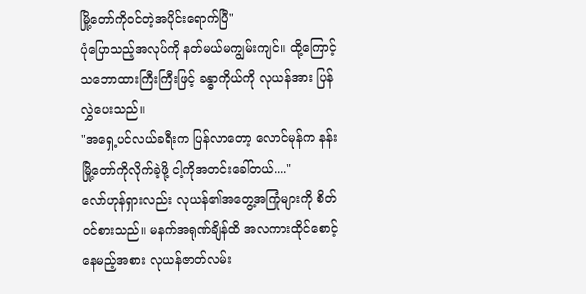မြို့တော်ကိုဝင်တဲ့အပိုင်းရောက်ပြီ"
ပုံပြောသည့်အလုပ်ကို နတ်မယ်မကျွမ်းကျင်။ ထို့ကြောင့် သဘောထားကြီးကြီးဖြင့် ခန္ဓာကိုယ်ကို လုယန်အား ပြန်လွှဲပေးသည်။
"အရှေ့ပင်လယ်ခရီးက ပြန်လာတော့ လောင်မုန်က နန်းမြို့တော်ကိုလိုက်ခဲ့ဖို့ ငါ့ကိုအတင်းခေါ်တယ်...."
လော်ဟုန်ရှားလည်း လုယန်၏အတွေ့အကြုံများကို စိတ်ဝင်စားသည်။ မနက်အရုဏ်ချိန်ထိ အလကားထိုင်စောင့်နေမည့်အစား လုယန်ဇာတ်လမ်း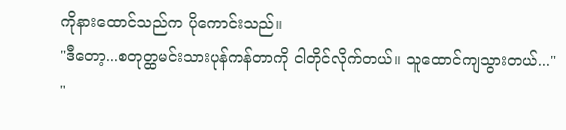ကိုနားထောင်သည်က ပိုကောင်းသည်။
"ဒီတော့...စတုတ္ထမင်းသားပုန်ကန်တာကို ငါတိုင်လိုက်တယ်။ သူထောင်ကျသွားတယ်..."
"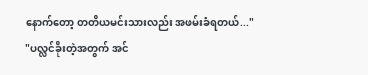နောက်တော့ တတိယမင်းသားလည်း အဖမ်းခံရတယ်..."
"ပလ္လင်ခိုးတဲ့အတွက် အင်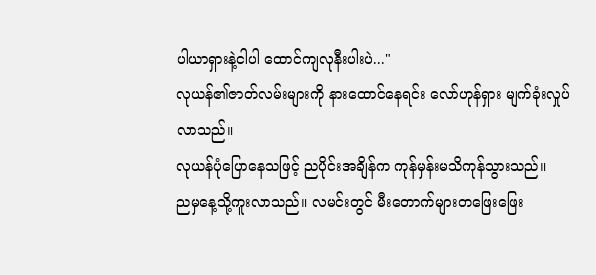ပါယာရှားနဲ့ငါပါ ထောင်ကျလုနီးပါးပဲ..."
လုယန်၏ဇာတ်လမ်းများကို နားထောင်နေရင်း လော်ဟုန်ရှား မျက်ခုံးလှုပ်လာသည်။
လုယန်ပုံပြောနေသဖြင့် ညပိုင်းအချိန်က ကုန်မှန်းမသိကုန်သွားသည်။
ညမှနေ့သို့ကူးလာသည်။ လမင်းတွင် မီးတောက်များတဖြေးဖြေး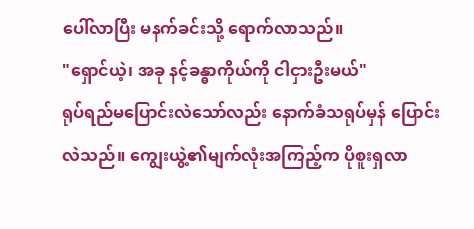ပေါ်လာပြီး မနက်ခင်းသို့ ရောက်လာသည်။
"ရှောင်ယဲ့၊ အခု နင့်ခန္ဓာကိုယ်ကို ငါငှားဦးမယ်"
ရုပ်ရည်မပြောင်းလဲသော်လည်း နောက်ခံသရုပ်မှန် ပြောင်းလဲသည်။ ကျွေးယွဲ့၏မျက်လုံးအကြည့်က ပိုစူးရှလာ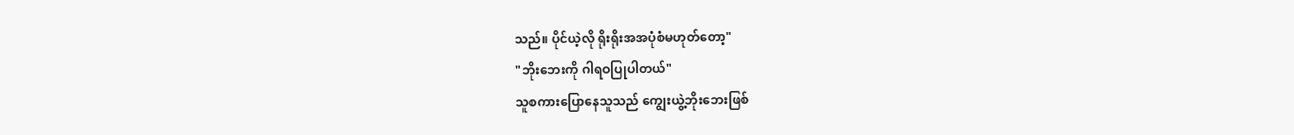သည်။ ပိုင်ယဲ့လို ရိုးရိုးအအပုံစံမဟုတ်တော့"
"ဘိုးဘေးကို ဂါရဝပြုပါတယ်"
သူစကားပြောနေသူသည် ကျွေးယွဲ့ဘိုးဘေးဖြစ်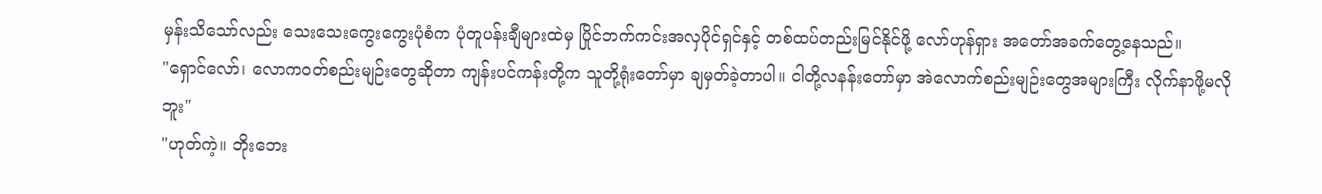မှန်းသိသော်လည်း သေးသေးကွေးကွေးပုံစံက ပုံတူပန်းချီများထဲမှ ပြိုင်ဘက်ကင်းအလှပိုင်ရှင်နှင့် တစ်ထပ်တည်းမြင်နိုင်ဖို့ လော်ဟုန်ရှား အတော်အခက်တွေ့နေသည်။
"ရှောင်လော်၊ လောကဝတ်စည်းမျဉ်းတွေဆိုတာ ကျန်းပင်ကန်းတို့က သူတို့ရုံးတော်မှာ ချမှတ်ခဲ့တာပါ။ ငါတို့လနန်းတော်မှာ အဲလောက်စည်းမျဉ်းတွေအများကြီး လိုက်နာဖို့မလိုဘူး"
"ဟုတ်ကဲ့။ ဘိုးဘေး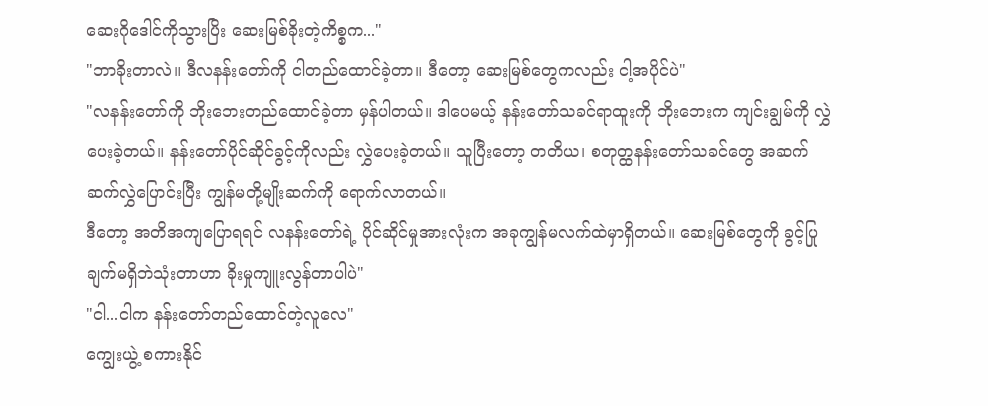ဆေးဂိုဒေါင်ကိုသွားပြိး ဆေးမြစ်ခိုးတဲ့ကိစ္စက..."
"ဘာခိုးတာလဲ။ ဒီလနန်းတော်ကို ငါတည်ထောင်ခဲ့တာ။ ဒီတော့ ဆေးမြစ်တွေကလည်း ငါ့အပိုင်ပဲ"
"လနန်းတော်ကို ဘိုးဘေးတည်ထောင်ခဲ့တာ မှန်ပါတယ်။ ဒါပေမယ့် နန်းတော်သခင်ရာထူးကို ဘိုးဘေးက ကျင်းချွမ်ကို လွှဲပေးခဲ့တယ်။ နန်းတော်ပိုင်ဆိုင်ခွင့်ကိုလည်း လွှဲပေးခဲ့တယ်။ သူပြီးတော့ တတိယ၊ စတုတ္ထနန်းတော်သခင်တွေ အဆက်ဆက်လွှဲပြောင်းပြီး ကျွန်မတို့မျိုးဆက်ကို ရောက်လာတယ်။
ဒီတော့ အတိအကျပြောရရင် လနန်းတော်ရဲ့ ပိုင်ဆိုင်မှုအားလုံးက အခုကျွန်မလက်ထဲမှာရှိတယ်။ ဆေးမြစ်တွေကို ခွင့်ပြုချက်မရှိဘဲသုံးတာဟာ ခိုးမှုကျူးလွန်တာပါပဲ"
"ငါ...ငါက နန်းတော်တည်ထောင်တဲ့လူလေ"
ကျွေးယွဲ့ စကားနိုင်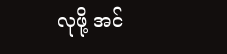လုဖို့ အင်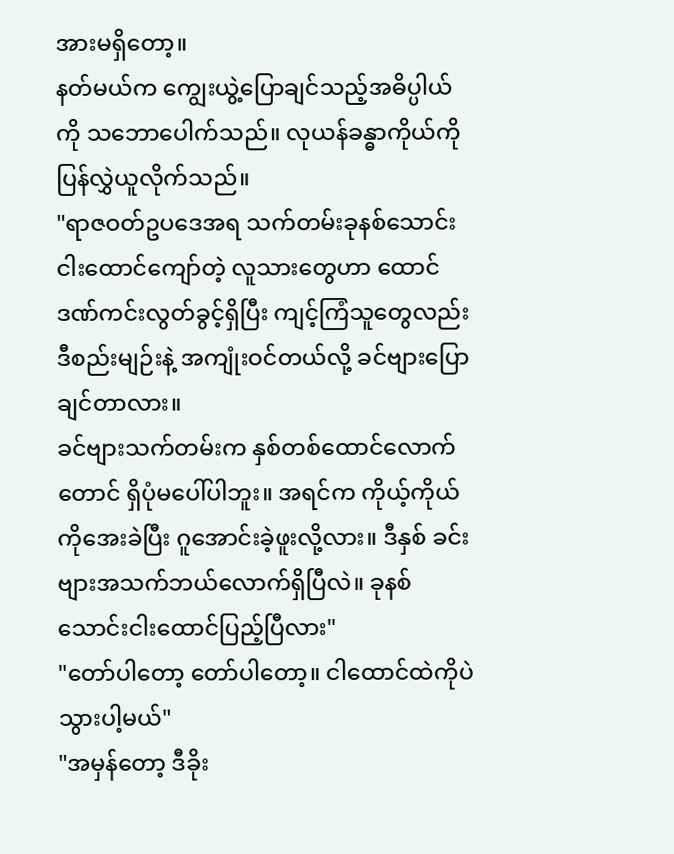အားမရှိတော့။
နတ်မယ်က ကျွေးယွဲ့ပြောချင်သည့်အဓိပ္ပါယ်ကို သဘောပေါက်သည်။ လုယန်ခန္ဓာကိုယ်ကို ပြန်လွှဲယူလိုက်သည်။
"ရာဇဝတ်ဥပဒေအရ သက်တမ်းခုနစ်သောင်းငါးထောင်ကျော်တဲ့ လူသားတွေဟာ ထောင်ဒဏ်ကင်းလွတ်ခွင့်ရှိပြီး ကျင့်ကြံသူတွေလည်း ဒီစည်းမျဉ်းနဲ့ အကျုံးဝင်တယ်လို့ ခင်ဗျားပြောချင်တာလား။
ခင်ဗျားသက်တမ်းက နှစ်တစ်ထောင်လောက်တောင် ရှိပုံမပေါ်ပါဘူး။ အရင်က ကိုယ့်ကိုယ်ကိုအေးခဲပြီး ဂူအောင်းခဲ့ဖူးလို့လား။ ဒီနှစ် ခင်းဗျားအသက်ဘယ်လောက်ရှိပြီလဲ။ ခုနစ်သောင်းငါးထောင်ပြည့်ပြီလား"
"တော်ပါတော့ တော်ပါတော့။ ငါထောင်ထဲကိုပဲ သွားပါ့မယ်"
"အမှန်တော့ ဒီခိုး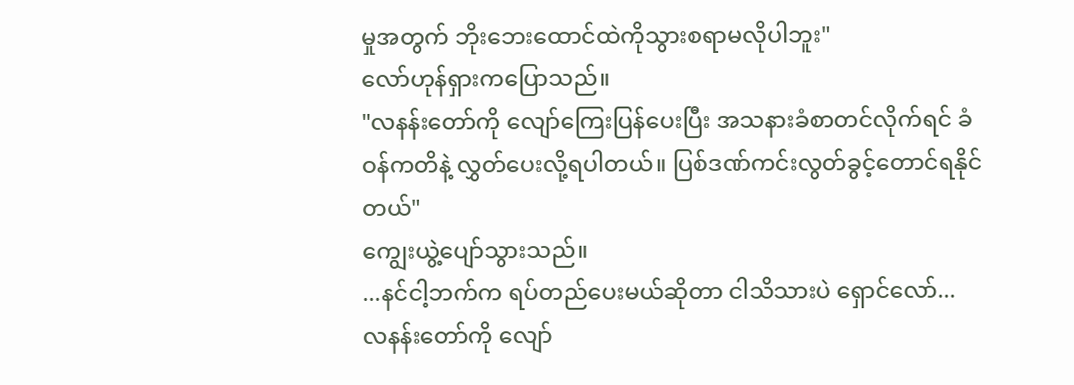မှုအတွက် ဘိုးဘေးထောင်ထဲကိုသွားစရာမလိုပါဘူး"
လော်ဟုန်ရှားကပြောသည်။
"လနန်းတော်ကို လျော်ကြေးပြန်ပေးပြီး အသနားခံစာတင်လိုက်ရင် ခံဝန်ကတိနဲ့ လွှတ်ပေးလို့ရပါတယ်။ ပြစ်ဒဏ်ကင်းလွတ်ခွင့်တောင်ရနိုင်တယ်"
ကျွေးယွဲ့ပျော်သွားသည်။
...နင်ငါ့ဘက်က ရပ်တည်ပေးမယ်ဆိုတာ ငါသိသားပဲ ရှောင်လော်...
လနန်းတော်ကို လျော်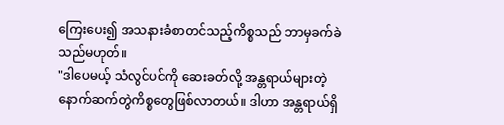ကြေးပေး၍ အသနားခံစာတင်သည့်ကိစ္စသည် ဘာမှခက်ခဲသည်မဟုတ်။
"ဒါပေမယ့် သံလွင်ပင်ကို ဆေးခတ်လို့ အန္တရာယ်များတဲ့ နောက်ဆက်တွဲကိစ္စတွေဖြစ်လာတယ်။ ဒါဟာ အန္တရာယ်ရှိ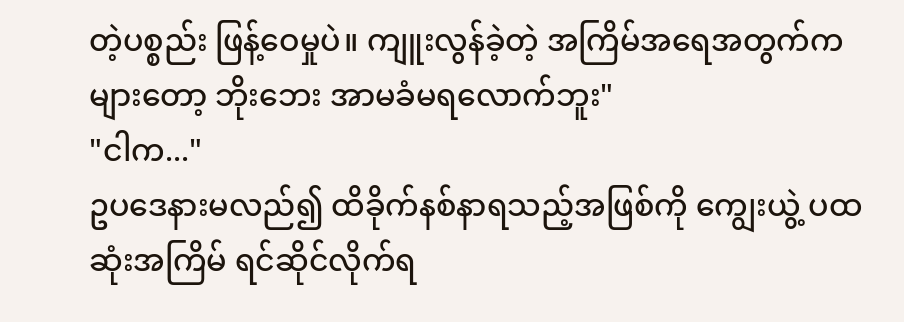တဲ့ပစ္စည်း ဖြန့်ဝေမှုပဲ။ ကျူးလွန်ခဲ့တဲ့ အကြိမ်အရေအတွက်ကများတော့ ဘိုးဘေး အာမခံမရလောက်ဘူး"
"ငါက..."
ဥပဒေနားမလည်၍ ထိခိုက်နစ်နာရသည့်အဖြစ်ကို ကျွေးယွဲ့ ပထဆုံးအကြိမ် ရင်ဆိုင်လိုက်ရ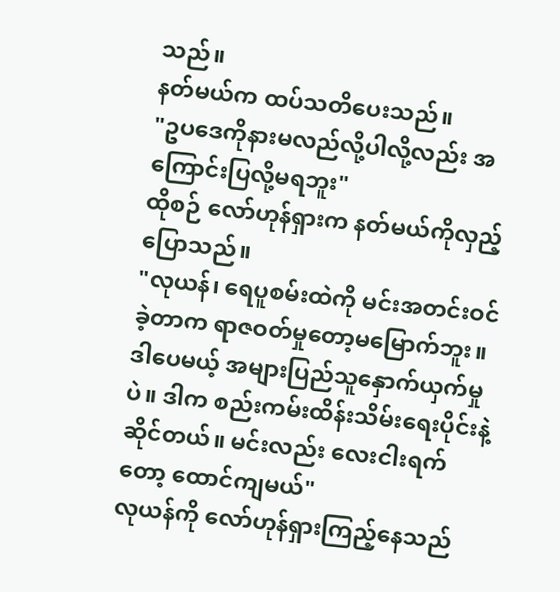သည်။
နတ်မယ်က ထပ်သတိပေးသည်။
"ဥပဒေကိုနားမလည်လို့ပါလို့လည်း အကြောင်းပြလို့မရဘူး"
ထိုစဉ် လော်ဟုန်ရှားက နတ်မယ်ကိုလှည့်ပြောသည်။
"လုယန်၊ ရေပူစမ်းထဲကို မင်းအတင်းဝင်ခဲ့တာက ရာဇဝတ်မှုတော့မမြောက်ဘူး။ ဒါပေမယ့် အများပြည်သူနှောက်ယှက်မှုပဲ။ ဒါက စည်းကမ်းထိန်းသိမ်းရေးပိုင်းနဲ့ဆိုင်တယ်။ မင်းလည်း လေးငါးရက်တော့ ထောင်ကျမယ်"
လုယန်ကို လော်ဟုန်ရှားကြည့်နေသည်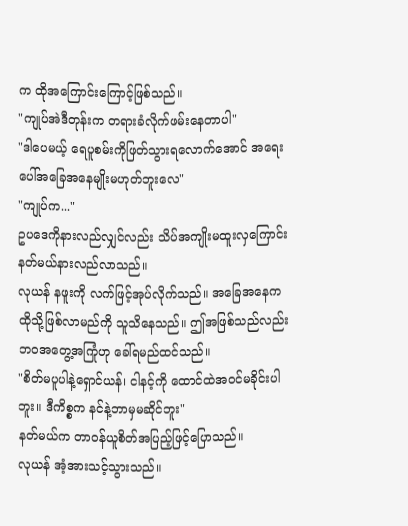က ထိုအကြောင်းကြောင့်ဖြစ်သည်။
"ကျုပ်အဲဒီတုန်းက တရားခံလိုက်ဖမ်းနေတာပါ"
"ဒါပေမယ့် ရေပူစမ်းကိုဖြတ်သွားရလောက်အောင် အရေးပေါ်အခြေအနေမျိုးမဟုတ်ဘူးလေ"
"ကျုပ်က..."
ဥပဒေကိုနားလည်လျှင်လည်း သိပ်အကျိုးမထူးလှကြောင်း နတ်မယ်နားလည်လာသည်။
လုယန် နဖူးကို လက်ဖြင့်အုပ်လိုက်သည်။ အခြေအနေက ထိုသို့ဖြစ်လာမည်ကို သူသိနေသည်။ ဤအဖြစ်သည်လည်း ဘဝအတွေ့အကြုံဟု ခေါ်ရမည်ထင်သည်။
"စိတ်မပူပါနဲ့ရှောင်ယန်၊ ငါနင့်ကို ထောင်ထဲအဝင်မခိုင်းပါဘူး။ ဒီကိစ္စက နင်နဲ့ဘာမှမဆိုင်ဘူး"
နတ်မယ်က တာဝန်ယူစိတ်အပြည့်ဖြင့်ပြောသည်။
လုယန် အံ့အားသင့်သွားသည်။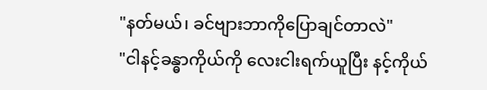"နတ်မယ်၊ ခင်ဗျားဘာကိုပြောချင်တာလဲ"
"ငါနင့်ခန္ဓာကိုယ်ကို လေးငါးရက်ယူပြီး နင့်ကိုယ်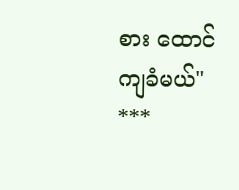စား ထောင်ကျခံမယ်"
***